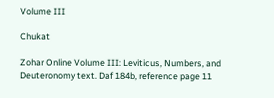Volume III

Chukat

Zohar Online Volume III: Leviticus, Numbers, and Deuteronomy text. Daf 184b, reference page 11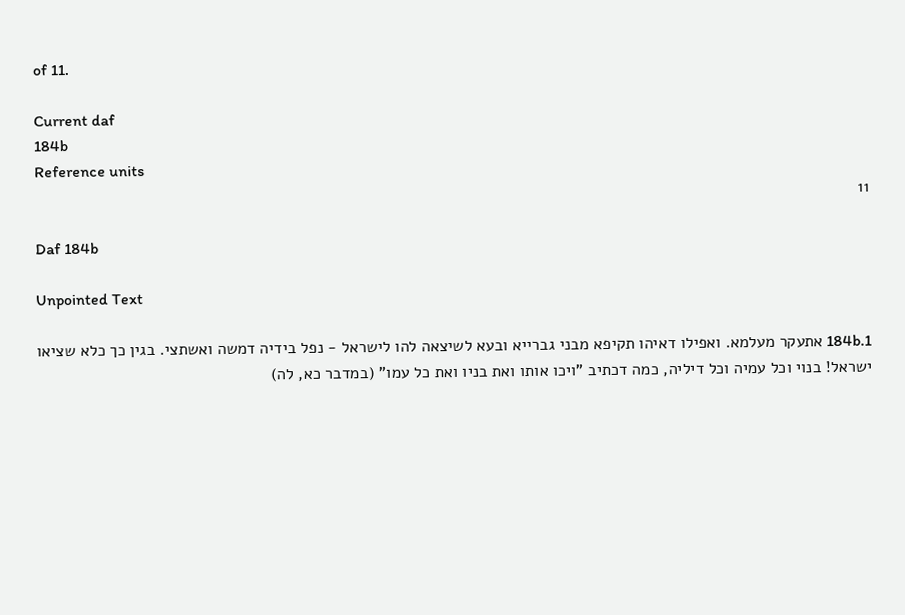of 11.

Current daf
184b
Reference units
11

Daf 184b

Unpointed Text

184b.1 אתעקר מעלמא. ואפילו דאיהו תקיפא מבני גברייא ובעא לשיצאה להו לישראל - נפל בידיה דמשה ואשתצי. בגין כך כלא שציאו ישראל! בנוי וכל עמיה וכל דיליה, כמה דכתיב "ויכו אותו ואת בניו ואת כל עמו" (במדבר כא, לה)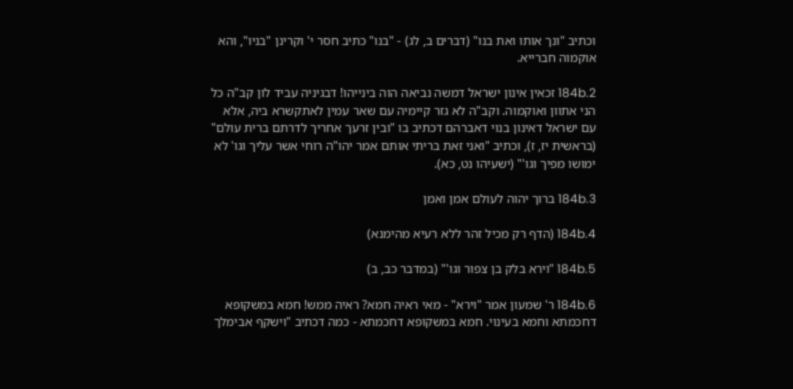וכתיב "ונך אותו ואת בנו" (דברים ב, לג) - "בנו" כתיב חסר י' וקרינן "בניו", והא אוקמוה חברייא.

184b.2 זכאין אינון ישראל דמשה נביאה הוה בינייהו! דבגיניה עביד לון קב"ה כל הני אתוון ואוקמוה. וקב"ה לא גזר קיימיה עם שאר עמין לאתקשרא ביה, אלא עם ישראל דאינון בנוי דאברהם דכתיב בו "ובין זרעך אחריך לדרתם ברית עולם" (בראשית יז, ז), וכתיב "ואני זאת בריתי אותם אמר יהו"ה רוחי אשר עליך וגו' לא ימושו מפיך וגו'" (ישעיהו נט, כא).

184b.3 ברוך יהוה לעולם אמן ואמן

184b.4 (הדף רק מכיל זהר ללא רעיא מהימנא)

184b.5 "וירא בלק בן צפור וגו'" (במדבר כב, ב)

184b.6 ר' שמעון אמר "וירא" - מאי ראיה חמא? ראיה ממש! חמא במשקופא דחכמתא וחמא בעינוי. חמא במשקופא דחכמתא - כמה דכתיב "וישקף אבימלך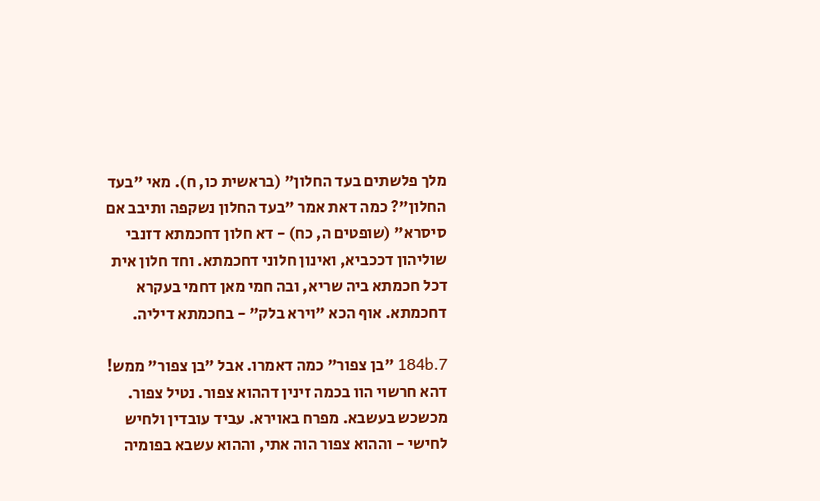מלך פלשתים בעד החלון" (בראשית כו, ח). מאי "בעד החלון"? כמה דאת אמר "בעד החלון נשקפה ותיבב אם סיסרא" (שופטים ה, כח) - דא חלון דחכמתא דזנבי שוליהון דככביא, ואינון חלוני דחכמתא. וחד חלון אית דכל חכמתא ביה שריא, ובה חמי מאן דחמי בעקרא דחכמתא. אוף הכא "וירא בלק" - בחכמתא דיליה.

184b.7 "בן צפור" כמה דאמרו. אבל "בן צפור" ממש! דהא חרשוי הוו בכמה זינין דההוא צפור. נטיל צפור. מכשכש בעשבא. מפרח באוירא. עביד עובדין ולחיש לחישי - וההוא צפור הוה אתי, וההוא עשבא בפומיה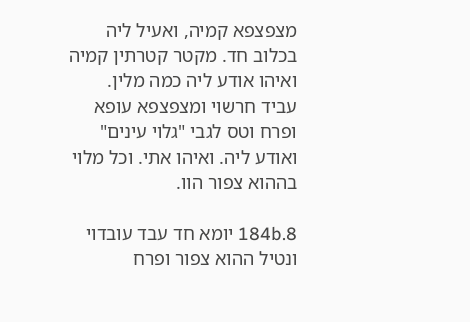מצפצפא קמיה, ואעיל ליה בכלוב חד. מקטר קטרתין קמיה ואיהו אודע ליה כמה מלין. עביד חרשוי ומצפצפא עופא ופרח וטס לגבי "גלוי עינים" ואודע ליה. ואיהו אתי. וכל מלוי בההוא צפור הוו.

184b.8 יומא חד עבד עובדוי ונטיל ההוא צפור ופרח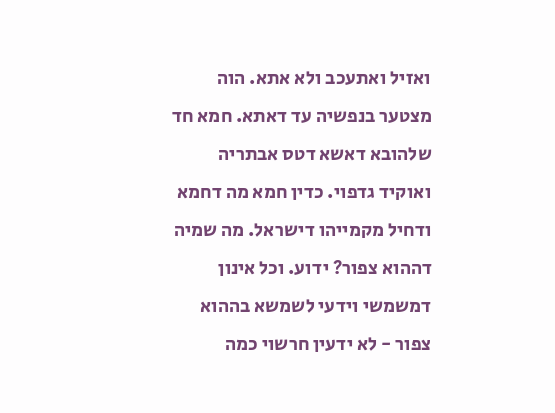ואזיל ואתעכב ולא אתא. הוה מצטער בנפשיה עד דאתא. חמא חד שלהובא דאשא דטס אבתריה ואוקיד גדפוי. כדין חמא מה דחמא ודחיל מקמייהו דישראל. מה שמיה דההוא צפור? ידוע. וכל אינון דמשמשי וידעי לשמשא בההוא צפור - לא ידעין חרשוי כמה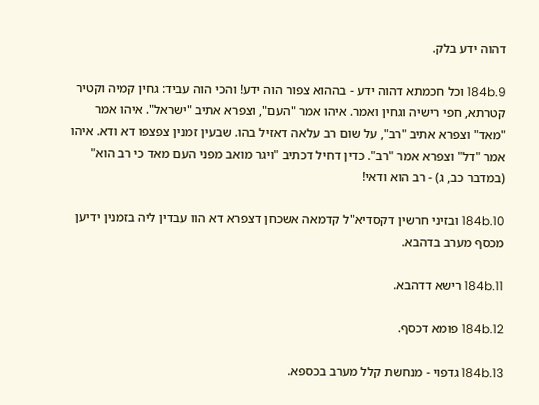דהוה ידע בלק.

184b.9 וכל חכמתא דהוה ידע - בההוא צפור הוה ידע! והכי הוה עביד: גחין קמיה וקטיר קטרתא, חפי רישיה וגחין ואמר. איהו אמר "העם", וצפרא אתיב "ישראל". איהו אמר "מאד" וצפרא אתיב "רב", על שום רב עלאה דאזיל בהו. שבעין זמנין צפצפו דא ודא. איהו אמר "דל" וצפרא אמר "רב". כדין דחיל דכתיב "ויגר מואב מפני העם מאד כי רב הוא" (במדבר כב, ג) - רב הוא ודאי!

184b.10 ובזיני חרשין דקסדיא"ל קדמאה אשכחן דצפרא דא הוו עבדין ליה בזמנין ידיען מכסף מערב בדהבא.

184b.11 רישא דדהבא.

184b.12 פומא דכסף.

184b.13 גדפוי - מנחשת קלל מערב בכספא.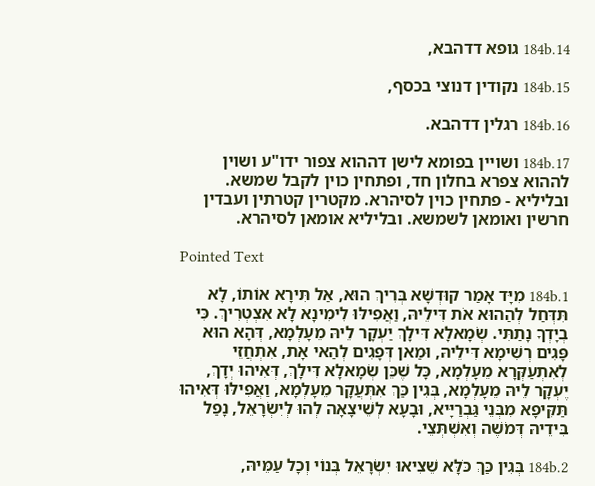184b.14 גופא דדהבא,

184b.15 נקודין דנוצי בכסף,

184b.16 רגלין דדהבא.

184b.17 ושויין בפומא לישן דההוא צפור ידו"ע ושוין לההוא צפרא בחלון חד, ופתחין כוין לקבל שמשא. ובליליא - פתחין כוין לסיהרא. מקטרין קטרתין ועבדין חרשין ואומאן לשמשא. ובליליא אומאן לסיהרא.

Pointed Text

184b.1 מִיָּד אָמַר קוּדְשָׁא בְּרִיךְ הוּא, אַל תִּירָא אוֹתוֹ, לָא תִּדְּחַל לְהַהוּא אֹת דִּילֵיהּ, וַאֲפִילּוּ לִימִינָא לָא אִצְטְרִיךְ. כִּי בְיָדְךָ נָתַתִּי. שְׂמָאלָא דִּילָךְ יַעְקָר לֵיהּ מֵעָלְמָא, דְּהָא הוּא פָּגִים רְשִׁימָא דִּילֵיהּ, וּמַאן דְּפָגִים לְהַאי אָת, אִתְחֲזֵי לְאִתְעַקְּרָא מֵעָלְמָא, כָּל שֶׁכֵּן שְׂמָאלָא דִּילָךְ, דְּאִיהוּ יְדָךְ, יֶעְקָר לֵיהּ מֵעָלְמָא, בְּגִין כַּךְ אִתְּעֲקָר מֵעָלְמָא, וַאֲפִילּוּ דְּאִיהוּ תַּקִּיפָא מִבְּנֵי גַּבְרַיָּיא, וּבָעָא לְשֵׁיצָאָה לְהוּ לְיִשְׂרָאֵל, נָפַל בִּידֵיהּ דְּמֹשֶׁה וְאִשְׁתְּצֵי.

184b.2 בְּגִין כַּךְ כֹּלָּא שֵׁצִיאוּ יִשְׂרָאֵל בְּנוֹי וְכָל עַמֵּיהּ,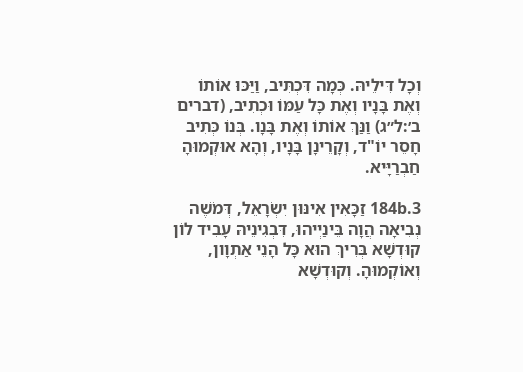וְכָל דִּילֵיהּ. כְּמָה דִּכְתִּיב, וַיַּכּוּ אוֹתוֹ וְאֶת בָּנָיו וְאֶת כָּל עַמּוֹ וּכְתִיב, (דברים ב׳:ל״ג) וַנַּךְ אוֹתוֹ וְאֶת בָּנָו. בְּנוֹ כְּתִיב חָסֵר יוֹ"ד, וְקָרֵינָן בָּנָיו, וְהָא אוּקְמוּהָ חַבְרַיָּיא.

184b.3 זַכָּאִין אִינּוּן יִשְׂרָאֵל, דְּמֹשֶׁה נְבִיאָה הֲוָה בֵּינַיְיהוּ, דִּבְגִינֵיהּ עָבִיד לוֹן קוּדְשָׁא בְּרִיךְ הוּא כָּל הָנֵי אַתְוָון, וְאוֹקְמוּהָ. וְקוּדְשָׁא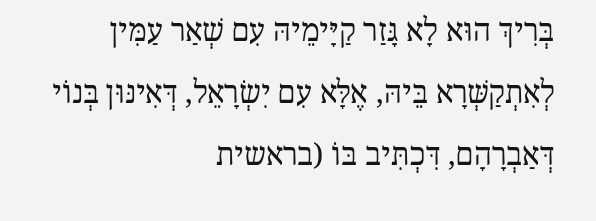בְּרִיךְ הוּא לָא גָּזַר קַיָּימֵיהּ עִם שְׁאַר עַמִּין לְאִתְקַשְּׁרָא בֵּיהּ, אֶלָּא עִם יִשְׂרָאֵל, דְּאִינּוּן בְּנוֹי דְּאַבְרָהָם, דִּכְתִּיב בּוֹ (בראשית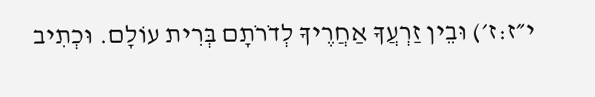י״ז:ז׳) וּבֵין זַרְעֲךָ אַחֲרֶיךָ לְדֹרֹתָם בְּרִית עוֹלָם. וּכְתִיב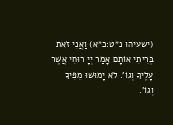(ישעיהו נ״ט:כ״א) וַאֲנִי זֹאת בְּרִיתִי אוֹתָם אָמַר יְיָ רוּחִי אֲשֶׁר עָלֶיךָ וְגוֹ'. לֹא יָמוּשׁוּ מִפִּיךָ וְגוֹ'.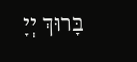בָּרוּךְ יְיָ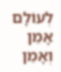לְעוֹלָם אָמֵן וְאָמֵן